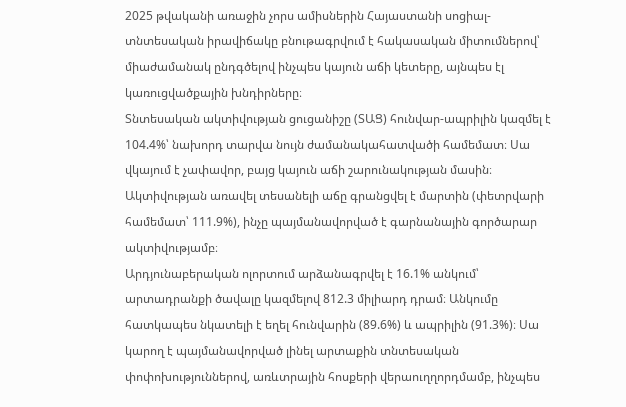2025 թվականի առաջին չորս ամիսներին Հայաստանի սոցիալ-տնտեսական իրավիճակը բնութագրվում է հակասական միտումներով՝ միաժամանակ ընդգծելով ինչպես կայուն աճի կետերը, այնպես էլ կառուցվածքային խնդիրները։
Տնտեսական ակտիվության ցուցանիշը (ՏԱՑ) հունվար-ապրիլին կազմել է 104.4%՝ նախորդ տարվա նույն ժամանակահատվածի համեմատ։ Սա վկայում է չափավոր, բայց կայուն աճի շարունակության մասին։ Ակտիվության առավել տեսանելի աճը գրանցվել է մարտին (փետրվարի համեմատ՝ 111.9%), ինչը պայմանավորված է գարնանային գործարար ակտիվությամբ։
Արդյունաբերական ոլորտում արձանագրվել է 16.1% անկում՝ արտադրանքի ծավալը կազմելով 812.3 միլիարդ դրամ։ Անկումը հատկապես նկատելի է եղել հունվարին (89.6%) և ապրիլին (91.3%)։ Սա կարող է պայմանավորված լինել արտաքին տնտեսական փոփոխություններով, առևտրային հոսքերի վերաուղղորդմամբ, ինչպես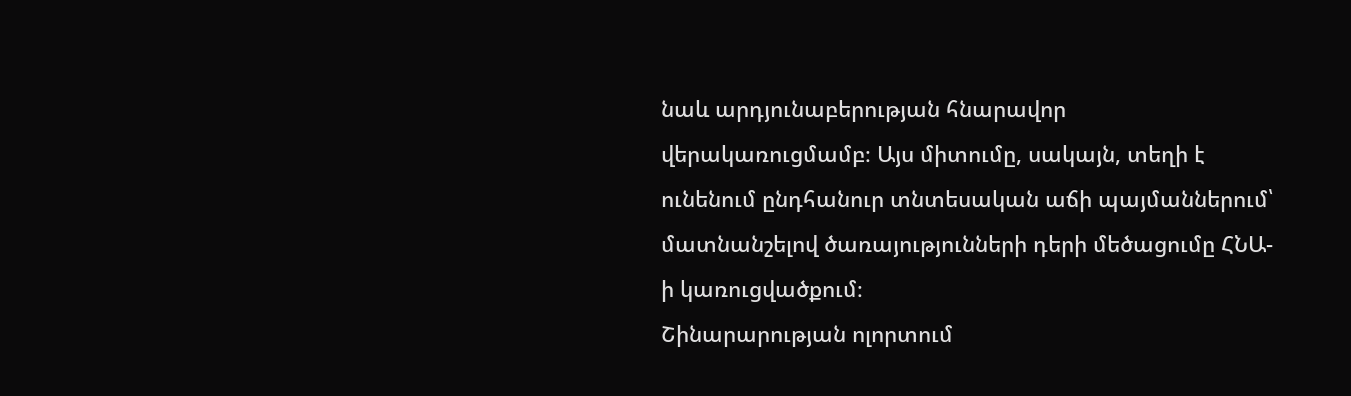նաև արդյունաբերության հնարավոր վերակառուցմամբ։ Այս միտումը, սակայն, տեղի է ունենում ընդհանուր տնտեսական աճի պայմաններում՝ մատնանշելով ծառայությունների դերի մեծացումը ՀՆԱ-ի կառուցվածքում։
Շինարարության ոլորտում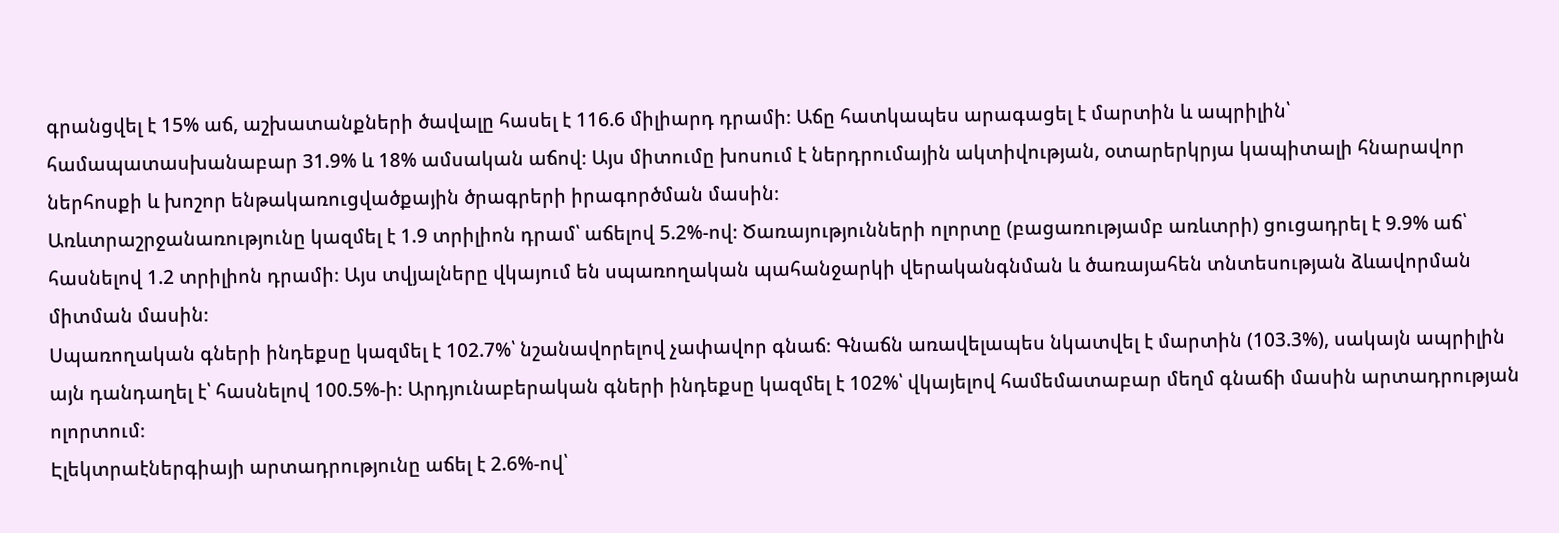գրանցվել է 15% աճ, աշխատանքների ծավալը հասել է 116.6 միլիարդ դրամի։ Աճը հատկապես արագացել է մարտին և ապրիլին՝ համապատասխանաբար 31.9% և 18% ամսական աճով։ Այս միտումը խոսում է ներդրումային ակտիվության, օտարերկրյա կապիտալի հնարավոր ներհոսքի և խոշոր ենթակառուցվածքային ծրագրերի իրագործման մասին։
Առևտրաշրջանառությունը կազմել է 1.9 տրիլիոն դրամ՝ աճելով 5.2%-ով։ Ծառայությունների ոլորտը (բացառությամբ առևտրի) ցուցադրել է 9.9% աճ՝ հասնելով 1.2 տրիլիոն դրամի։ Այս տվյալները վկայում են սպառողական պահանջարկի վերականգնման և ծառայահեն տնտեսության ձևավորման միտման մասին։
Սպառողական գների ինդեքսը կազմել է 102.7%՝ նշանավորելով չափավոր գնաճ։ Գնաճն առավելապես նկատվել է մարտին (103.3%), սակայն ապրիլին այն դանդաղել է՝ հասնելով 100.5%-ի։ Արդյունաբերական գների ինդեքսը կազմել է 102%՝ վկայելով համեմատաբար մեղմ գնաճի մասին արտադրության ոլորտում։
Էլեկտրաէներգիայի արտադրությունը աճել է 2.6%-ով՝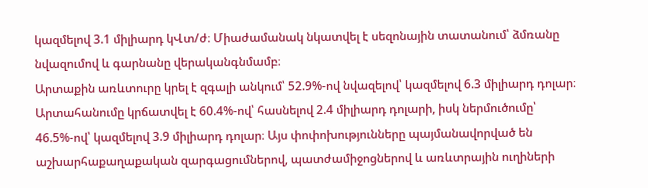կազմելով 3.1 միլիարդ կՎտ/ժ։ Միաժամանակ նկատվել է սեզոնային տատանում՝ ձմռանը նվազումով և գարնանը վերականգնմամբ։
Արտաքին առևտուրը կրել է զգալի անկում՝ 52.9%-ով նվազելով՝ կազմելով 6.3 միլիարդ դոլար։ Արտահանումը կրճատվել է 60.4%-ով՝ հասնելով 2.4 միլիարդ դոլարի, իսկ ներմուծումը՝ 46.5%-ով՝ կազմելով 3.9 միլիարդ դոլար։ Այս փոփոխությունները պայմանավորված են աշխարհաքաղաքական զարգացումներով, պատժամիջոցներով և առևտրային ուղիների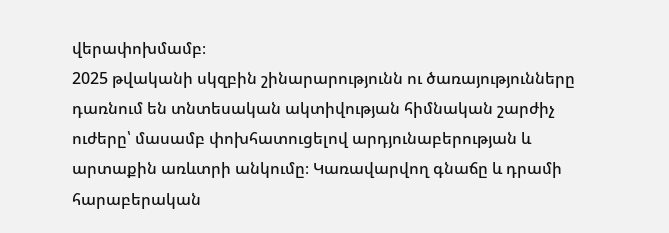վերափոխմամբ։
2025 թվականի սկզբին շինարարությունն ու ծառայությունները դառնում են տնտեսական ակտիվության հիմնական շարժիչ ուժերը՝ մասամբ փոխհատուցելով արդյունաբերության և արտաքին առևտրի անկումը։ Կառավարվող գնաճը և դրամի հարաբերական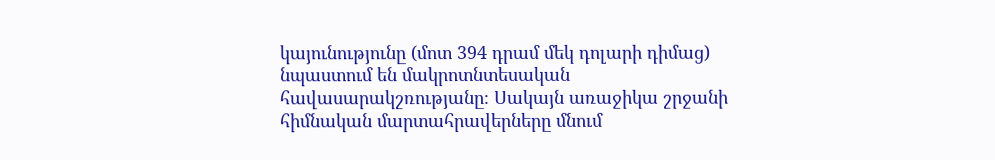կայունությունը (մոտ 394 դրամ մեկ դոլարի դիմաց) նպաստում են մակրոտնտեսական հավասարակշռությանը։ Սակայն առաջիկա շրջանի հիմնական մարտահրավերները մնում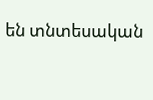են տնտեսական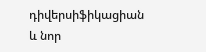դիվերսիֆիկացիան և նոր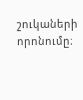շուկաների որոնումը։